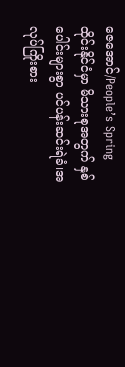ဇေအောင်/People’s Spring
ထိုင်းနိုင်ငံမှာ မိသားစုအတွက် နှစ်ပေါင်းများစွာ ပင်ပန်းဆင်းရဲခံ၊အလုပ်ကြိုးစား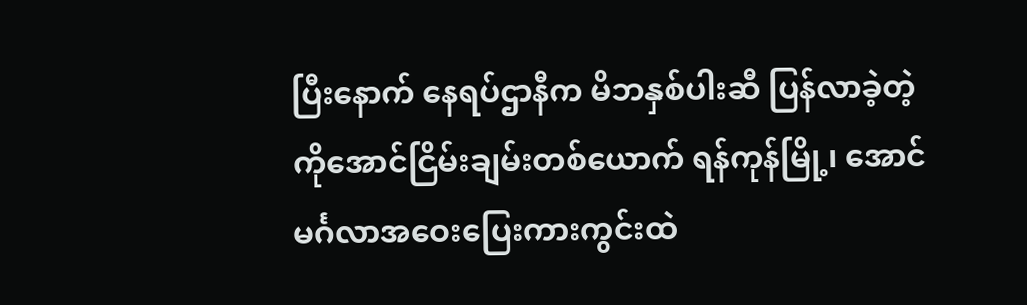ပြီးနောက် နေရပ်ဌာနီက မိဘနှစ်ပါးဆီ ပြန်လာခဲ့တဲ့ ကိုအောင်ငြိမ်းချမ်းတစ်ယောက် ရန်ကုန်မြို့၊ အောင်မင်္ဂလာအဝေးပြေးကားကွင်းထဲ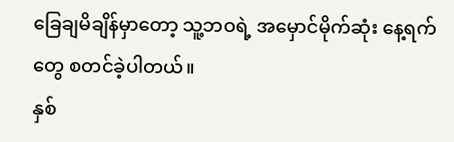ခြေချမိချိန်မှာတော့ သူ့ဘဝရဲ့ အမှောင်မိုက်ဆုံး နေ့ရက်တွေ စတင်ခဲ့ပါတယ်။
နှစ်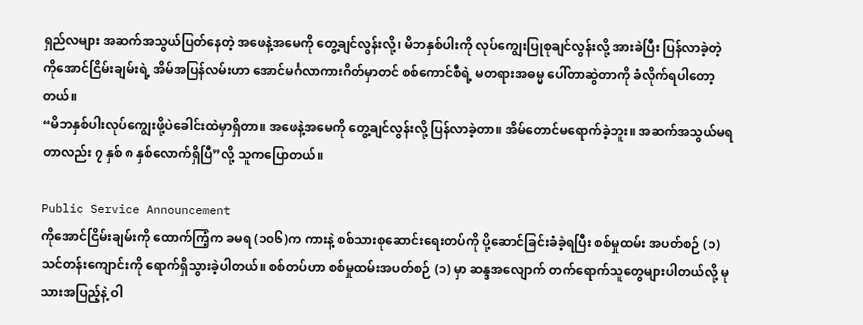ရှည်လများ အဆက်အသွယ်ပြတ်နေတဲ့ အဖေနဲ့အမေကို တွေ့ချင်လွန်းလို့၊ မိဘနှစ်ပါးကို လုပ်ကျွေးပြုစုချင်လွန်းလို့ အားခဲပြီး ပြန်လာခဲ့တဲ့ ကိုအောင်ငြိမ်းချမ်းရဲ့ အိမ်အပြန်လမ်းဟာ အောင်မင်္ဂလာကားဂိတ်မှာတင် စစ်ကောင်စီရဲ့ မတရားအဓမ္မ ပေါ်တာဆွဲတာကို ခံလိုက်ရပါတော့တယ်။
“မိဘနှစ်ပါးလုပ်ကျွေးဖို့ပဲခေါင်းထဲမှာရှိတာ။ အဖေနဲ့အမေကို တွေ့ချင်လွန်းလို့ ပြန်လာခဲ့တာ။ အိမ်တောင်မရောက်ခဲ့ဘူး။ အဆက်အသွယ်မရတာလည်း ၇ နှစ် ၈ နှစ်လောက်ရှိပြီ”လို့ သူကပြောတယ်။

Public Service Announcement
ကိုအောင်ငြိမ်းချမ်းကို ထောက်ကြံ့က ခမရ (၁၀၆)က ကားနဲ့ စစ်သားစုဆောင်းရေးတပ်ကို ပို့ဆောင်ခြင်းခံခဲ့ရပြီး စစ်မှုထမ်း အပတ်စဉ် (၁) သင်တန်းကျောင်းကို ရောက်ရှိသွားခဲ့ပါတယ်။ စစ်တပ်ဟာ စစ်မှုထမ်းအပတ်စဉ် (၁) မှာ ဆန္ဒအလျောက် တက်ရောက်သူတွေများပါတယ်လို့ မုသားအပြည့်နဲ့ ဝါ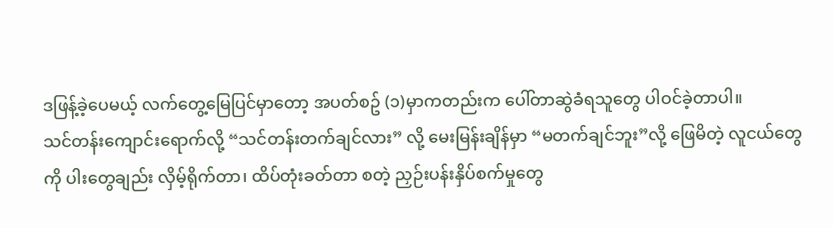ဒဖြန့်ခဲ့ပေမယ့် လက်တွေ့မြေပြင်မှာတော့ အပတ်စဥ် (၁)မှာကတည်းက ပေါ်တာဆွဲခံရသူတွေ ပါဝင်ခဲ့တာပါ။
သင်တန်းကျောင်းရောက်လို့ “သင်တန်းတက်ချင်လား” လို့ မေးမြန်းချိန်မှာ “မတက်ချင်ဘူး”လို့ ဖြေမိတဲ့ လူငယ်တွေကို ပါးတွေချည်း လှိမ့်ရိုက်တာ၊ ထိပ်တုံးခတ်တာ စတဲ့ ညှဉ်းပန်းနှိပ်စက်မှုတွေ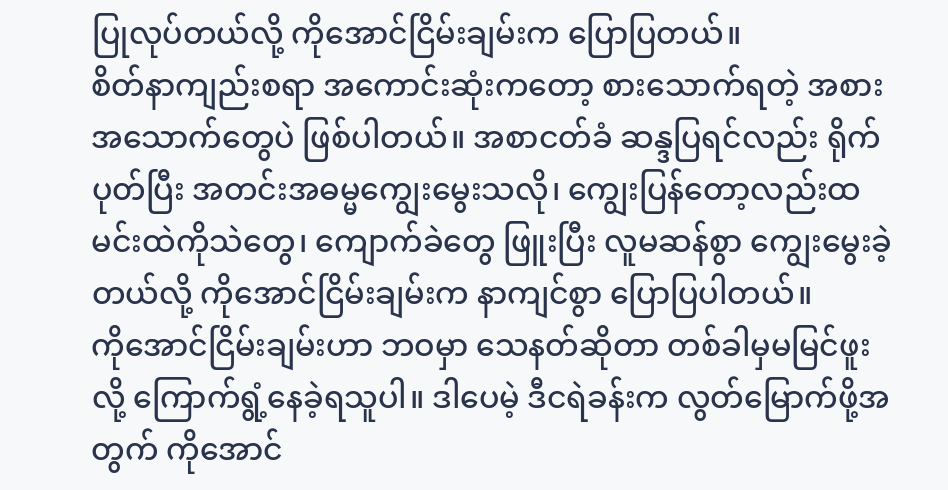ပြုလုပ်တယ်လို့ ကိုအောင်ငြိမ်းချမ်းက ပြောပြတယ်။
စိတ်နာကျည်းစရာ အကောင်းဆုံးကတော့ စားသောက်ရတဲ့ အစားအသောက်တွေပဲ ဖြစ်ပါတယ်။ အစာငတ်ခံ ဆန္ဒပြရင်လည်း ရိုက်ပုတ်ပြီး အတင်းအဓမ္မကျွေးမွေးသလို၊ ကျွေးပြန်တော့လည်းထမင်းထဲကိုသဲတွေ၊ ကျောက်ခဲတွေ ဖြူးပြီး လူမဆန်စွာ ကျွေးမွေးခဲ့တယ်လို့ ကိုအောင်ငြိမ်းချမ်းက နာကျင်စွာ ပြောပြပါတယ်။
ကိုအောင်ငြိမ်းချမ်းဟာ ဘဝမှာ သေနတ်ဆိုတာ တစ်ခါမှမမြင်ဖူးလို့ ကြောက်ရွံ့နေခဲ့ရသူပါ။ ဒါပေမဲ့ ဒီငရဲခန်းက လွတ်မြောက်ဖို့အတွက် ကိုအောင်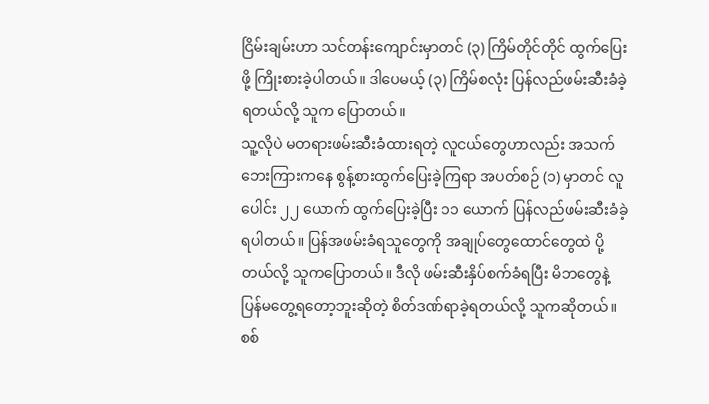ငြိမ်းချမ်းဟာ သင်တန်းကျောင်းမှာတင် (၃) ကြိမ်တိုင်တိုင် ထွက်ပြေးဖို့ ကြိုးစားခဲ့ပါတယ်။ ဒါပေမယ့် (၃) ကြိမ်စလုံး ပြန်လည်ဖမ်းဆီးခံခဲ့ရတယ်လို့ သူက ပြောတယ်။
သူ့လိုပဲ မတရားဖမ်းဆီးခံထားရတဲ့ လူငယ်တွေဟာလည်း အသက်ဘေးကြားကနေ စွန့်စားထွက်ပြေးခဲ့ကြရာ အပတ်စဉ် (၁) မှာတင် လူပေါင်း ၂၂ ယောက် ထွက်ပြေးခဲ့ပြီး ၁၁ ယောက် ပြန်လည်ဖမ်းဆီးခံခဲ့ရပါတယ်။ ပြန်အဖမ်းခံရသူတွေကို အချုပ်တွေထောင်တွေထဲ ပို့တယ်လို့ သူကပြောတယ်။ ဒီလို ဖမ်းဆီးနှိပ်စက်ခံရပြီး မိဘတွေနဲ့ ပြန်မတွေ့ရတော့ဘူးဆိုတဲ့ စိတ်ဒဏ်ရာခဲ့ရတယ်လို့ သူကဆိုတယ်။
စစ်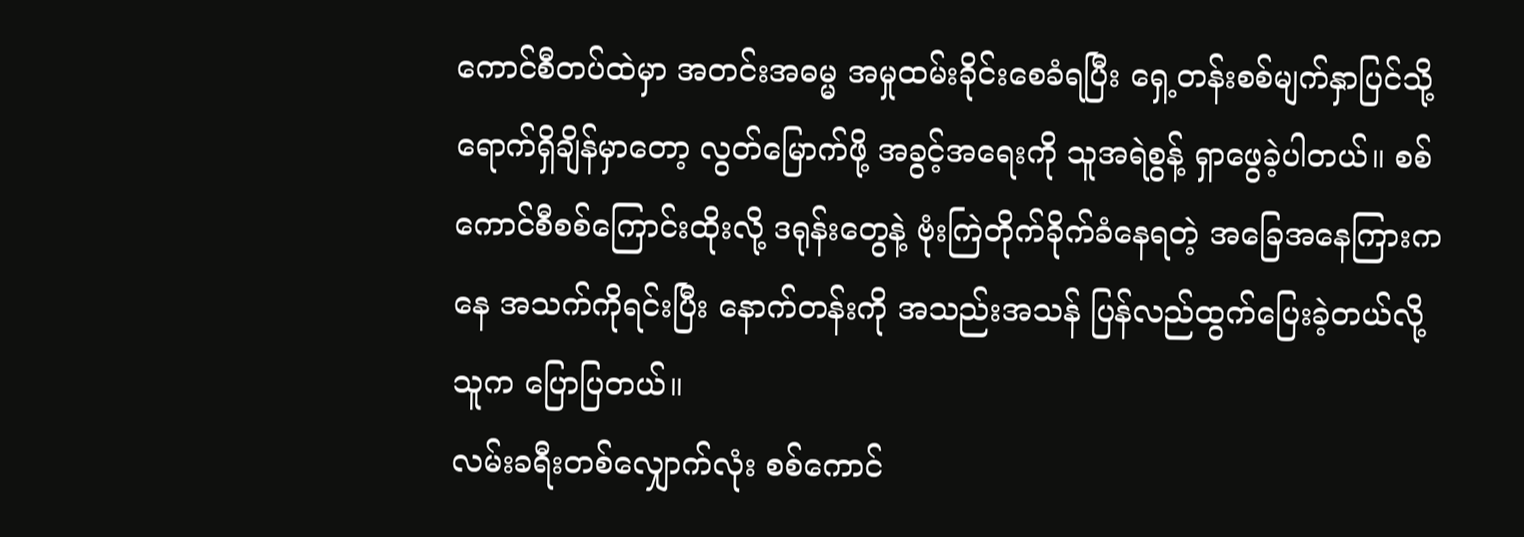ကောင်စီတပ်ထဲမှာ အတင်းအဓမ္မ အမှုထမ်းခိုင်းစေခံရပြီး ရှေ့တန်းစစ်မျက်နှာပြင်သို့ ရောက်ရှိချိန်မှာတော့ လွတ်မြောက်ဖို့ အခွင့်အရေးကို သူအရဲစွန့် ရှာဖွေခဲ့ပါတယ်။ စစ်ကောင်စီစစ်ကြောင်းထိုးလို့ ဒရုန်းတွေနဲ့ ဗုံးကြဲတိုက်ခိုက်ခံနေရတဲ့ အခြေအနေကြားကနေ အသက်ကိုရင်းပြီး နောက်တန်းကို အသည်းအသန် ပြန်လည်ထွက်ပြေးခဲ့တယ်လို့ သူက ပြောပြတယ်။
လမ်းခရီးတစ်လျှောက်လုံး စစ်ကောင်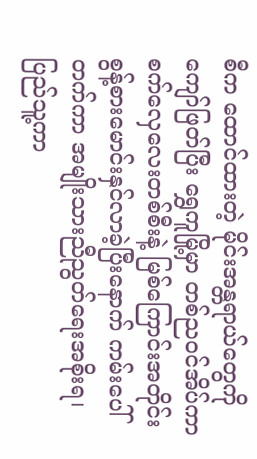စီက ထောင်ထားတဲ့ မိုင်းအန္တရာယ်တွေကို ကျော်ဖြတ်ပြီး ရွှေကူမြို့မှာ တစ်ညဝင်အိပ်ကာ စက်လှေလေးတစ်စီးနဲ့ မြစ်ကြောင်းအတိုင်း စွန့်စားမောင်းနှင်လာခဲ့ပြီးနောက် ကမ်းပေါ်တက်ကာ အမျိုးသားညီညွတ်ရေးအစိုးရ၊ ပြည်သူ့ကာ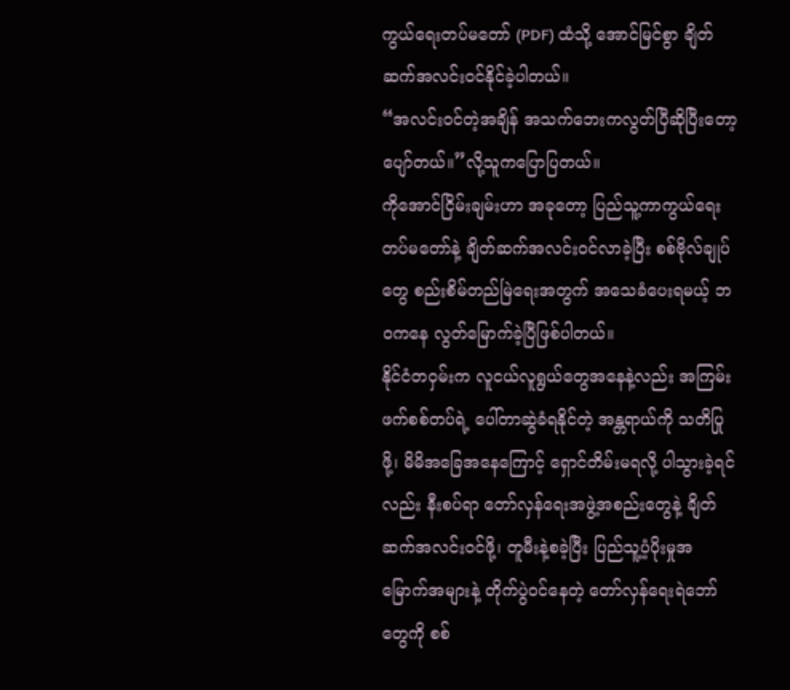ကွယ်ရေးတပ်မတော် (PDF) ထံသို့ အောင်မြင်စွာ ချိတ်ဆက်အလင်းဝင်နိုင်ခဲ့ပါတယ်။
“အလင်းဝင်တဲ့အချိန် အသက်ဘေးကလွတ်ပြီဆိုပြီးတော့ ပျော်တယ်။”လို့သူကပြောပြတယ်။
ကိုအောင်ငြိမ်းချမ်းဟာ အခုတော့ ပြည်သူ့ကာကွယ်ရေးတပ်မတော်နဲ့ ချိတ်ဆက်အလင်းဝင်လာခဲ့ပြီး စစ်ဗိုလ်ချုပ်တွေ စည်းစိမ်တည်မြဲရေးအတွက် အသေခံပေးရမယ့် ဘဝကနေ လွတ်မြောက်ခဲ့ပြီဖြစ်ပါတယ်။
နိုင်ငံတဝှမ်းက လူငယ်လူရွယ်တွေအနေနဲ့လည်း အကြမ်းဖက်စစ်တပ်ရဲ့ ပေါ်တာဆွဲခံရနိုင်တဲ့ အန္တရာယ်ကို သတိပြုဖို့၊ မိမိအခြေအနေကြောင့် ရှောင်တိမ်းမရလို့ ပါသွားခဲ့ရင်လည်း နီးစပ်ရာ တော်လှန်ရေးအဖွဲ့အစည်းတွေနဲ့ ချိတ်ဆက်အလင်းဝင်ဖို့၊ တူမီးနဲ့စခဲ့ပြီး ပြည်သူ့ပံ့ပိုးမှုအမြောက်အများနဲ့ တိုက်ပွဲဝင်နေတဲ့ တော်လှန်ရေးရဲဘော်တွေကို စစ်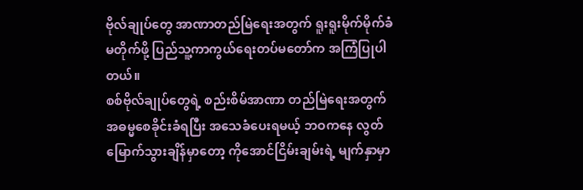ဗိုလ်ချုပ်တွေ အာဏာတည်မြဲရေးအတွက် ရူးရူးမိုက်မိုက်ခံမတိုက်ဖို့ ပြည်သူ့ကာကွယ်ရေးတပ်မတော်က အကြံပြုပါတယ်။
စစ်ဗိုလ်ချုပ်တွေရဲ့ စည်းစိမ်အာဏာ တည်မြဲရေးအတွက် အဓမ္မစေခိုင်းခံရပြီး အသေခံပေးရမယ့် ဘဝကနေ လွတ်မြောက်သွားချိန်မှာတော့ ကိုအောင်ငြိမ်းချမ်းရဲ့ မျက်နှာမှာ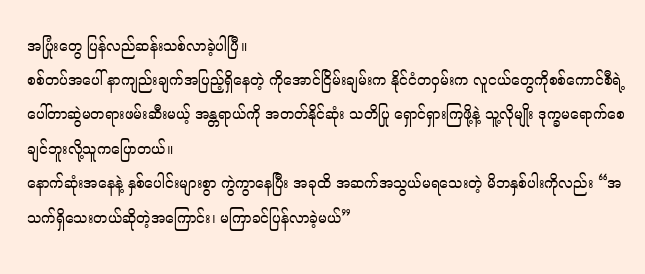အပြုံးတွေ ပြန်လည်ဆန်းသစ်လာခဲ့ပါပြီ။
စစ်တပ်အပေါ် နာကျည်းချက်အပြည့်ရှိနေတဲ့ ကိုအောင်ငြိမ်းချမ်းက နိုင်ငံတဝှမ်းက လူငယ်တွေကိုစစ်ကောင်စီရဲ့ ပေါ်တာဆွဲမတရားဖမ်းဆီးမယ့် အန္တရာယ်ကို အတတ်နိုင်ဆုံး သတိပြု ရှောင်ရှားကြဖို့နဲ့ သူ့လိုမျိုး ဒုက္ခမရောက်စေချင်ဘူးလို့သူကပြောတယ်။
နောက်ဆုံးအနေနဲ့ နှစ်ပေါင်းများစွာ ကွဲကွာနေပြီး အခုထိ အဆက်အသွယ်မရသေးတဲ့ မိဘနှစ်ပါးကိုလည်း “အသက်ရှိသေးတယ်ဆိုတဲ့အကြောင်း၊ မကြာခင်ပြန်လာခဲ့မယ်”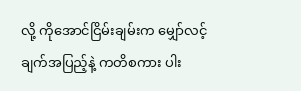လို့ ကိုအောင်ငြိမ်းချမ်းက မျှော်လင့်ချက်အပြည့်နဲ့ ကတိစကား ပါး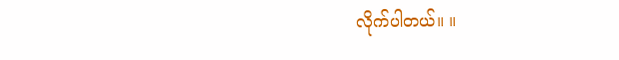လိုက်ပါတယ်။ ။